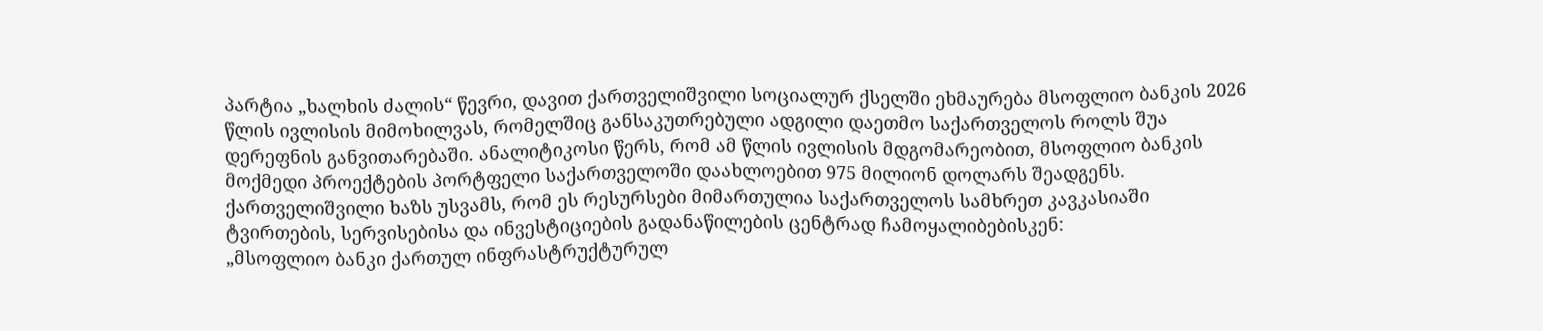პარტია „ხალხის ძალის“ წევრი, დავით ქართველიშვილი სოციალურ ქსელში ეხმაურება მსოფლიო ბანკის 2026 წლის ივლისის მიმოხილვას, რომელშიც განსაკუთრებული ადგილი დაეთმო საქართველოს როლს შუა დერეფნის განვითარებაში. ანალიტიკოსი წერს, რომ ამ წლის ივლისის მდგომარეობით, მსოფლიო ბანკის მოქმედი პროექტების პორტფელი საქართველოში დაახლოებით 975 მილიონ დოლარს შეადგენს. ქართველიშვილი ხაზს უსვამს, რომ ეს რესურსები მიმართულია საქართველოს სამხრეთ კავკასიაში ტვირთების, სერვისებისა და ინვესტიციების გადანაწილების ცენტრად ჩამოყალიბებისკენ:
„მსოფლიო ბანკი ქართულ ინფრასტრუქტურულ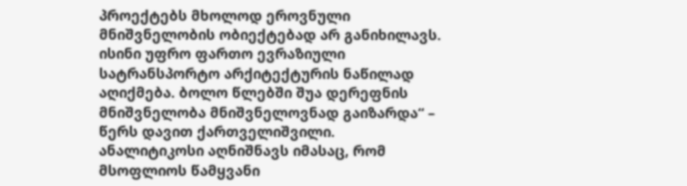პროექტებს მხოლოდ ეროვნული მნიშვნელობის ობიექტებად არ განიხილავს. ისინი უფრო ფართო ევრაზიული სატრანსპორტო არქიტექტურის ნაწილად აღიქმება. ბოლო წლებში შუა დერეფნის მნიშვნელობა მნიშვნელოვნად გაიზარდა“ – წერს დავით ქართველიშვილი.
ანალიტიკოსი აღნიშნავს იმასაც, რომ მსოფლიოს წამყვანი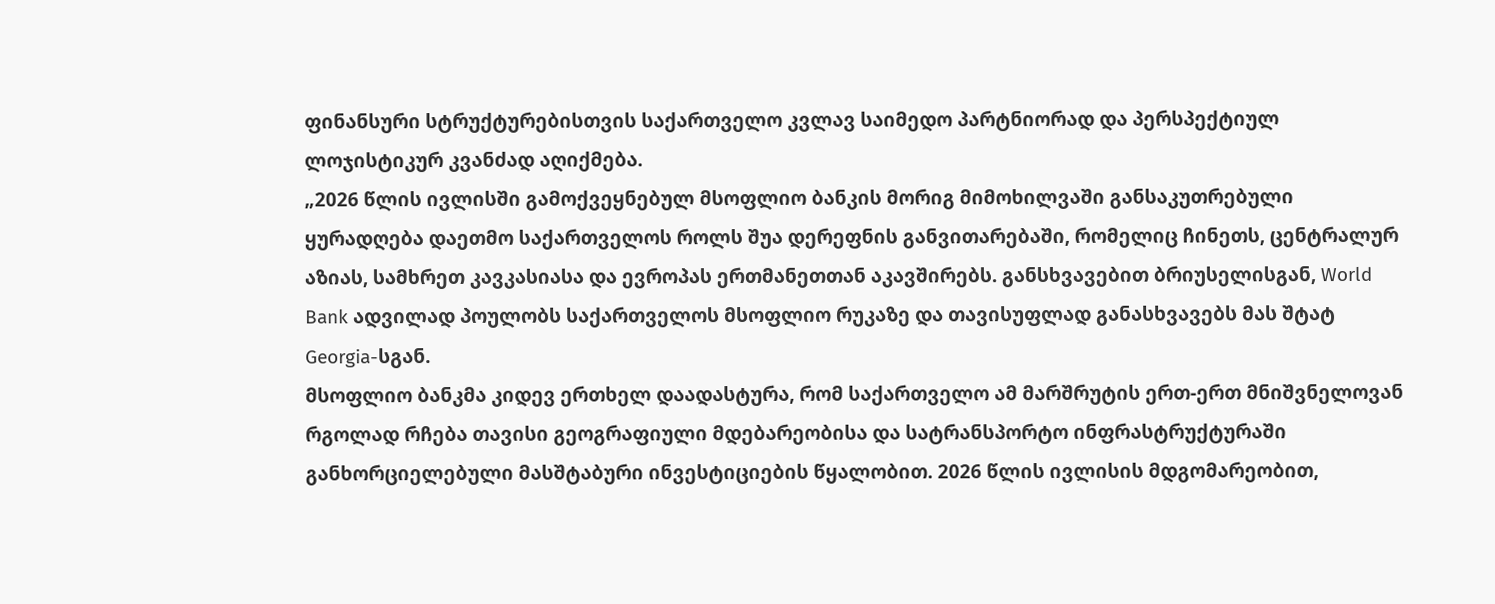ფინანსური სტრუქტურებისთვის საქართველო კვლავ საიმედო პარტნიორად და პერსპექტიულ ლოჯისტიკურ კვანძად აღიქმება.
„2026 წლის ივლისში გამოქვეყნებულ მსოფლიო ბანკის მორიგ მიმოხილვაში განსაკუთრებული ყურადღება დაეთმო საქართველოს როლს შუა დერეფნის განვითარებაში, რომელიც ჩინეთს, ცენტრალურ აზიას, სამხრეთ კავკასიასა და ევროპას ერთმანეთთან აკავშირებს. განსხვავებით ბრიუსელისგან, World Bank ადვილად პოულობს საქართველოს მსოფლიო რუკაზე და თავისუფლად განასხვავებს მას შტატ Georgia-სგან.
მსოფლიო ბანკმა კიდევ ერთხელ დაადასტურა, რომ საქართველო ამ მარშრუტის ერთ-ერთ მნიშვნელოვან რგოლად რჩება თავისი გეოგრაფიული მდებარეობისა და სატრანსპორტო ინფრასტრუქტურაში განხორციელებული მასშტაბური ინვესტიციების წყალობით. 2026 წლის ივლისის მდგომარეობით,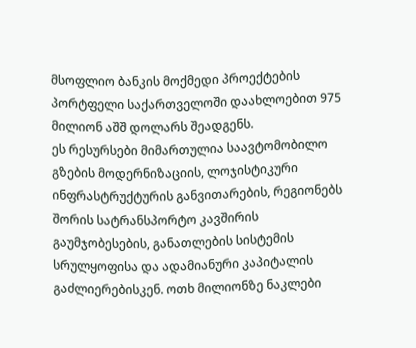მსოფლიო ბანკის მოქმედი პროექტების პორტფელი საქართველოში დაახლოებით 975 მილიონ აშშ დოლარს შეადგენს.
ეს რესურსები მიმართულია საავტომობილო გზების მოდერნიზაციის, ლოჯისტიკური ინფრასტრუქტურის განვითარების, რეგიონებს შორის სატრანსპორტო კავშირის გაუმჯობესების, განათლების სისტემის სრულყოფისა და ადამიანური კაპიტალის გაძლიერებისკენ. ოთხ მილიონზე ნაკლები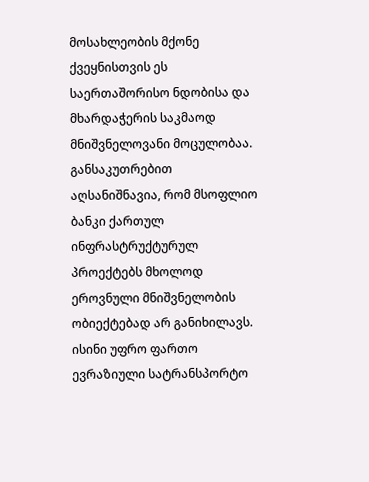მოსახლეობის მქონე ქვეყნისთვის ეს საერთაშორისო ნდობისა და მხარდაჭერის საკმაოდ მნიშვნელოვანი მოცულობაა.
განსაკუთრებით აღსანიშნავია, რომ მსოფლიო ბანკი ქართულ ინფრასტრუქტურულ პროექტებს მხოლოდ ეროვნული მნიშვნელობის ობიექტებად არ განიხილავს. ისინი უფრო ფართო ევრაზიული სატრანსპორტო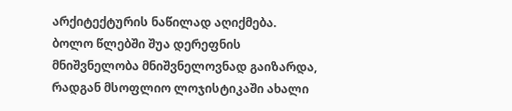არქიტექტურის ნაწილად აღიქმება. ბოლო წლებში შუა დერეფნის მნიშვნელობა მნიშვნელოვნად გაიზარდა, რადგან მსოფლიო ლოჯისტიკაში ახალი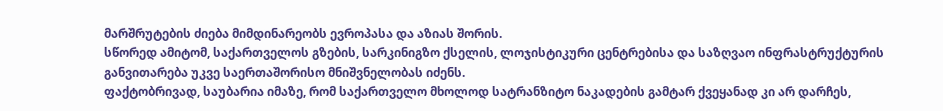მარშრუტების ძიება მიმდინარეობს ევროპასა და აზიას შორის.
სწორედ ამიტომ, საქართველოს გზების, სარკინიგზო ქსელის, ლოჯისტიკური ცენტრებისა და საზღვაო ინფრასტრუქტურის განვითარება უკვე საერთაშორისო მნიშვნელობას იძენს.
ფაქტობრივად, საუბარია იმაზე, რომ საქართველო მხოლოდ სატრანზიტო ნაკადების გამტარ ქვეყანად კი არ დარჩეს,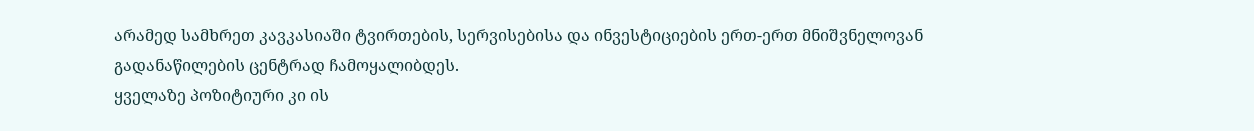არამედ სამხრეთ კავკასიაში ტვირთების, სერვისებისა და ინვესტიციების ერთ-ერთ მნიშვნელოვან გადანაწილების ცენტრად ჩამოყალიბდეს.
ყველაზე პოზიტიური კი ის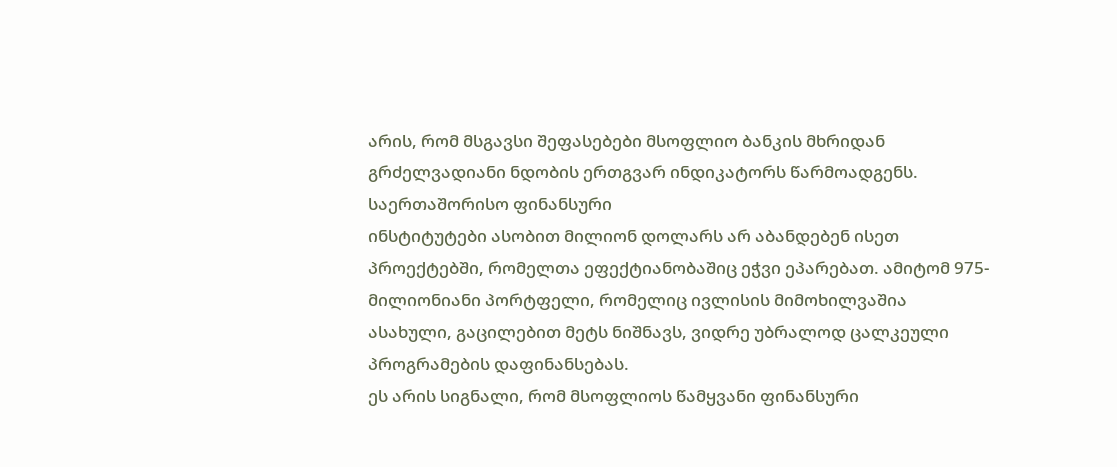არის, რომ მსგავსი შეფასებები მსოფლიო ბანკის მხრიდან გრძელვადიანი ნდობის ერთგვარ ინდიკატორს წარმოადგენს. საერთაშორისო ფინანსური
ინსტიტუტები ასობით მილიონ დოლარს არ აბანდებენ ისეთ პროექტებში, რომელთა ეფექტიანობაშიც ეჭვი ეპარებათ. ამიტომ 975-მილიონიანი პორტფელი, რომელიც ივლისის მიმოხილვაშია ასახული, გაცილებით მეტს ნიშნავს, ვიდრე უბრალოდ ცალკეული პროგრამების დაფინანსებას.
ეს არის სიგნალი, რომ მსოფლიოს წამყვანი ფინანსური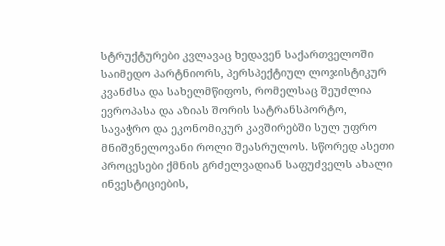სტრუქტურები კვლავაც ხედავენ საქართველოში საიმედო პარტნიორს, პერსპექტიულ ლოჯისტიკურ კვანძსა და სახელმწიფოს, რომელსაც შეუძლია ევროპასა და აზიას შორის სატრანსპორტო, სავაჭრო და ეკონომიკურ კავშირებში სულ უფრო მნიშვნელოვანი როლი შეასრულოს. სწორედ ასეთი პროცესები ქმნის გრძელვადიან საფუძველს ახალი ინვესტიციების,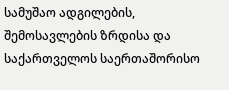სამუშაო ადგილების, შემოსავლების ზრდისა და საქართველოს საერთაშორისო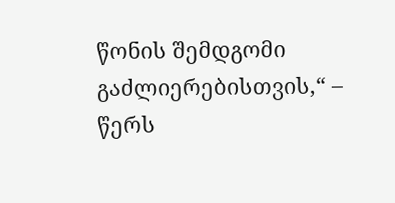წონის შემდგომი გაძლიერებისთვის,“ – წერს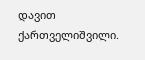დავით ქართველიშვილი.